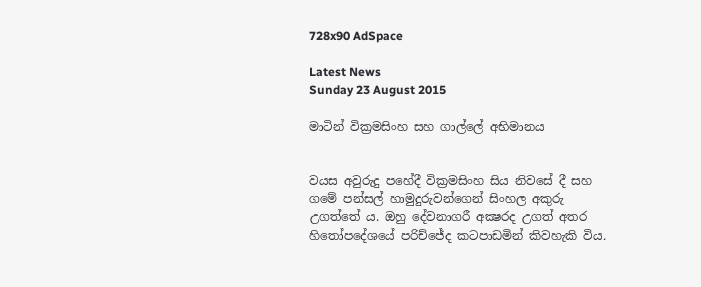728x90 AdSpace

Latest News
Sunday 23 August 2015

මාටින් වික්‍රමසිංහ සහ ගාල්ලේ අභිමානය


වයස අවුරුදු පහේදී වික්‍රමසිංහ සිය නිවසේ දී සහ ගමේ පන්සල් හාමුදුරුවන්ගෙන් සිංහල අකුරු උගත්තේ ය. ඔහු දේවනාගරී අක්‍ෂරද උගත් අතර හිතෝපදේශයේ පරිච්ජේද කටපාඩමින් කිවහැකි විය.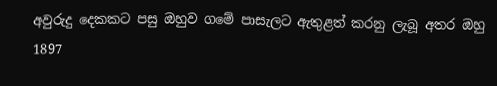අවුරුදු දෙකකට පසු ඔහුව ගමේ පාසැලට ඇතුළත් කරනු ලැබූ අතර ඔහු 1897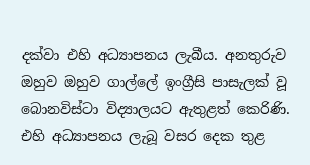දක්වා එහි අධ්‍යාපනය ලැබීය. අනතුරුව ඔහුව ඔහුව ගාල්ලේ ඉංග්‍රීසි පාසැලක් වූ බොනවිස්ටා විද්‍යාලයට ඇතුළත් කෙරිණි. එහි අධ්‍යාපනය ලැබූ වසර දෙක තුළ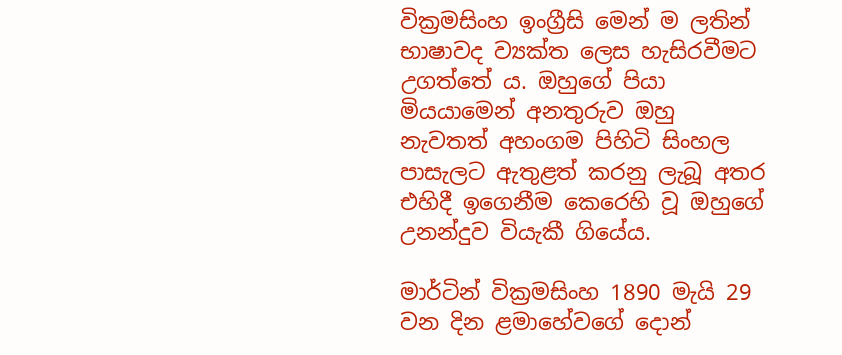වික්‍රමසිංහ ඉංග්‍රීසි මෙන් ම ලතින් භාෂාවද ව්‍යක්ත ලෙස හැසිරවීමට උගත්තේ ය. ඔහුගේ පියා මියයාමෙන් අනතුරුව ඔහු නැවතත් අහංගම පිහිටි සිංහල පාසැලට ඇතුළත් කරනු ලැබූ අතර එහිදී ඉගෙනීම කෙරෙහි වූ ඔහුගේ උනන්දුව වියැකී ගියේය.

මාර්ටින් වික්‍රමසිංහ 1890 මැයි 29 වන දින ළමාහේවගේ දොන්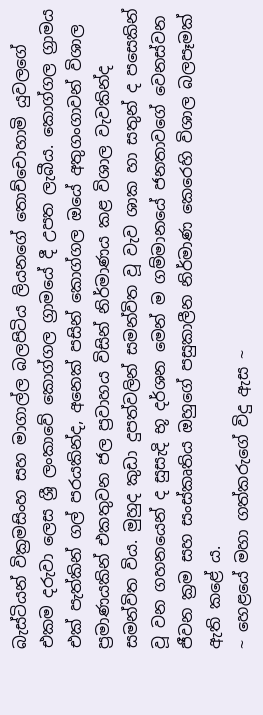බැස්ටියන් වික්‍රමසිංහ සහ මාගාල්ල බලපිටිය ලියනගේ තොච්චොහාමි යුවලගේ එකම දරුවා ලෙස ශ්‍රී ලංකාවේ කොග්ගල ග්‍රාමයේ දී උපත ලැබීය. කොග්ගල ග්‍රාමය එක් පැත්කින් ගල් පරයකින්ද, අනෙක් පසින් කොග්ගල ඔයේ අතුගංගාවන් විශාල ප්‍රමාණයකින් එකතුවන ජල ප්‍රවාහය විසින් නිර්මාණය කළ විශාල වැවකින්ද සමන්විත විය. මුහුද කුඩා දුපත්වලින් සමන්විත වූ වැව ශාක හා සතුන් ද පසෙකින් වූ වන ගහනයෙන් ද සුසැදි භූ දර්ශන මෙන් ම ගම්මානයේ ජනතාවගේ වෙනස්වන ජීවන ක්‍රම සහ සංස්කෘතිය ඔහුගේ පසුකාලීන නිර්මාණ කෙරෙහි විශාල බලපෑමක් ඇති කළේ ය.
~ හෙළයේ මහා ගත්කරුගේ විදු ඇස ~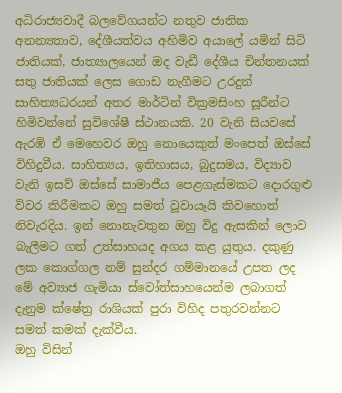අධිරාජ්‍යවාදී බලවේගයන්ට නතුව ජාතික අනන්‍යතාව, දේශීයත්වය අහිමිව අයාලේ යමින් සිටි ජාතියක්‌, ජාත්‍යාලයෙන් ඔද වැඩී දේශීය චින්තනයක්‌ සතු ජාතියක්‌ ලෙස ගොඩ නැගීමට උරදුන් සාහිත්‍යධරයන් අතර මාර්ටින් වික්‍රමසිංහ සූරීන්ට හිමිවන්නේ සුවිශේෂී ස්‌ථානයකි. 20 වැනි සියවසේ ඇරඹි ඒ මෙහෙවර ඔහු නොයෙකුත් මංපෙත් ඔස්‌සේ විහිදුවීය. සාහිත්‍යය, ඉතිහාසය, බුදුසමය, විද්‍යාව වැනි ඉසව් ඔස්‌සේ සාමාජීය පෙළගැස්‌මකට දොරගුළු විවර කිරීමකට ඔහු සමත් වූවායෑයි කිවහොත් නිවැරදිය. ඉන් නොනැවතුන ඔහු විදු ඇසකින් ලොව බැලීමට ගත් උත්සාහයද අගය කළ යුතුය. දකුණු ලක කොග්ගල නම් සුන්දර ගම්මානයේ උපත ලද මේ අව්‍යාජ ගැමියා ස්‌වෝත්සාහයෙන්ම ලබාගත් දැනුම ක්‌ෂේත්‍ර රාශියක්‌ පුරා විහිද පතුරවන්නට සමත් කමක්‌ දැක්‌වීය.
ඔහු විසින්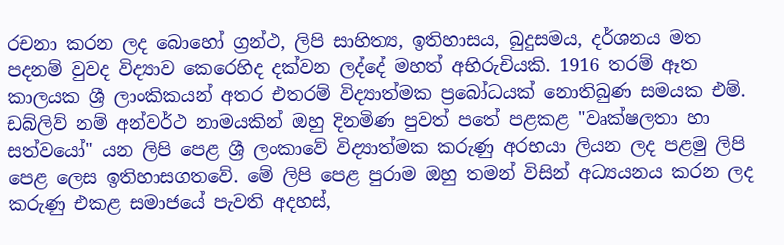රචනා කරන ලද බොහෝ ග්‍රන්ථ, ලිපි සාහිත්‍ය, ඉතිහාසය, බුදුසමය, දර්ශනය මත පදනම් වුවද විද්‍යාව කෙරෙහිද දක්‌වන ලද්දේ මහත් අභිරුචියකි. 1916 තරම් ඈත කාලයක ශ්‍රී ලාංකිකයන් අතර එතරම් විද්‍යාත්මක ප්‍රබෝධයක්‌ නොතිබුණ සමයක එම්. ඩබ්ලිව් නම් අන්වර්ථ නාමයකින් ඔහු දිනමිණ පුවත් පතේ පළකළ "වෘක්‌ෂලතා හා සත්වයෝ" යන ලිපි පෙළ ශ්‍රී ලංකාවේ විද්‍යාත්මක කරුණු අරභයා ලියන ලද පළමු ලිපි පෙළ ලෙස ඉතිහාසගතවේ. මේ ලිපි පෙළ පුරාම ඔහු තමන් විසින් අධ්‍යයනය කරන ලද කරුණු එකළ සමාජයේ පැවති අදහස්‌,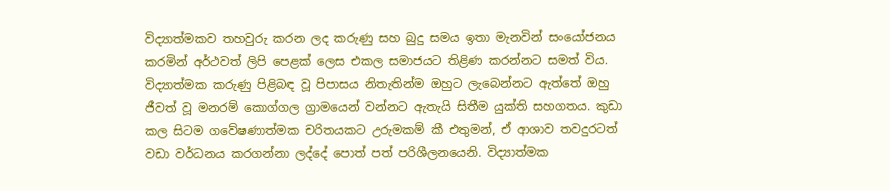විද්‍යාත්මකව තහවුරු කරන ලද කරුණු සහ බුදු සමය ඉතා මැනවින් සංයෝජනය කරමින් අර්ථවත් ලිපි පෙළක්‌ ලෙස එකල සමාජයට තිළිණ කරන්නට සමත් විය.
විද්‍යාත්මක කරුණු පිළිබඳ වූ පිපාසය නිතැතින්ම ඔහුට ලැබෙන්නට ඇත්තේ ඔහු ජීවත් වූ මනරම් කොග්ගල ග්‍රාමයෙන් වන්නට ඇතැයි සිතීම යුක්‌ති සහගතය. කුඩා කල සිටම ගවේෂණාත්මක චරිතයකට උරුමකම් කී එතුමන්, ඒ ආශාව තවදුරටත් වඩා වර්ධනය කරගන්නා ලද්දේ පොත් පත් පරිශීලනයෙනි. විද්‍යාත්මක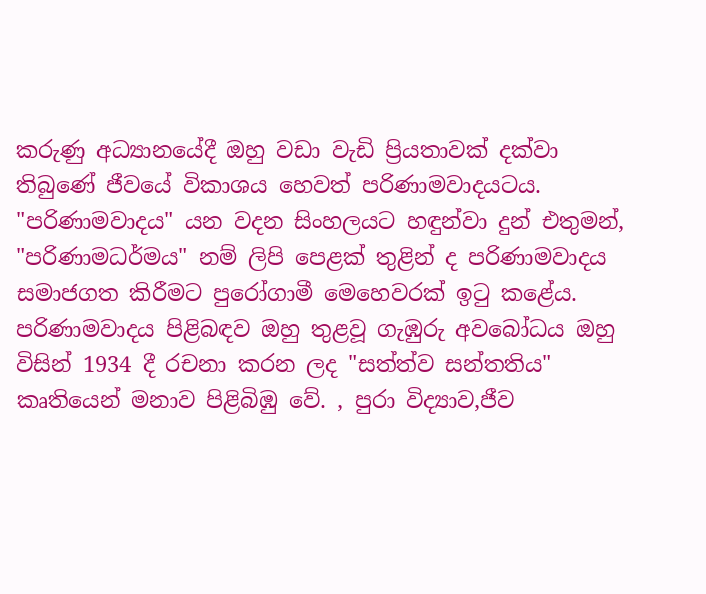කරුණු අධ්‍යානයේදී ඔහු වඩා වැඩි ප්‍රියතාවක්‌ දක්‌වා තිබුණේ ජීවයේ විකාශය හෙවත් පරිණාමවාදයටය. "පරිණාමවාදය" යන වදන සිංහලයට හඳුන්වා දුන් එතුමන්, "පරිණාමධර්මය" නම් ලිපි පෙළක්‌ තුළින් ද පරිණාමවාදය සමාජගත කිරීමට පුරෝගාමී මෙහෙවරක්‌ ඉටු කළේය. පරිණාමවාදය පිළිබඳව ඔහු තුළවූ ගැඹුරු අවබෝධය ඔහු විසින් 1934 දී රචනා කරන ලද "සත්ත්ව සන්තතිය" කෘතියෙන් මනාව පිළිබිඹු වේ. , පුරා විද්‍යාව,ජීව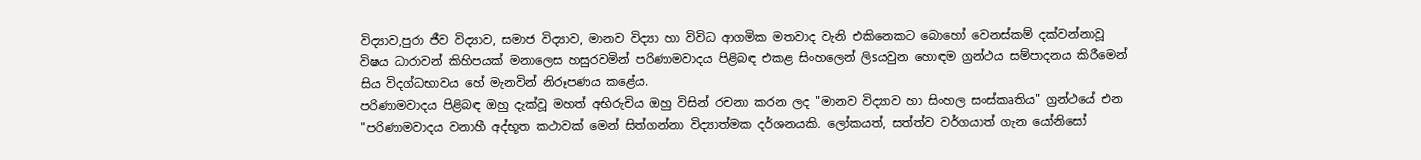විද්‍යාව,පුරා ජීව විද්‍යාව, සමාජ විද්‍යාව, මානව විද්‍යා හා විවිධ ආගමික මතවාද වැනි එකිනෙකට බොහෝ වෙනස්‌කම් දක්‌වන්නාවූ විෂය ධාරාවන් කිහිපයක්‌ මනාලෙස හසුරවමින් පරිණාමවාදය පිළිබඳ එකළ සිංහලෙන් ලිsයවුන හොඳම ග්‍රන්ථය සම්පාදනය කිරීමෙන් සිය විදග්ධභාවය හේ මැනවින් නිරූපණය කළේය.
පරිණාමවාදය පිළිබඳ ඔහු දැක්‌වූ මහත් අභිරුචිය ඔහු විසින් රචනා කරන ලද "මානව විද්‍යාව හා සිංහල සංස්‌කෘතිය" ග්‍රන්ථයේ එන "පරිණාමවාදය වනාහී අද්භූත කථාවක්‌ මෙන් සිත්ගන්නා විද්‍යාත්මක දර්ශනයකි. ලෝකයත්, සත්ත්ව වර්ගයාත් ගැන යෝනිසෝ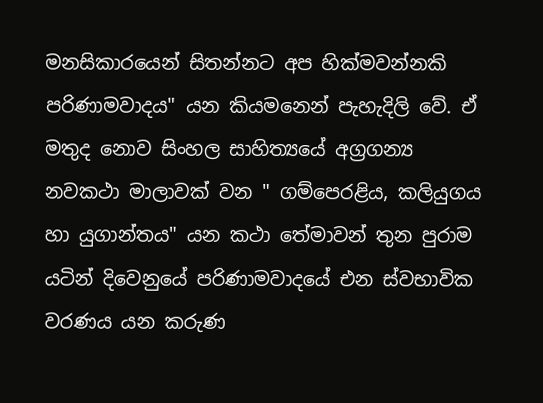මනසිකාරයෙන් සිතන්නට අප හික්‌මවන්නකි පරිණාමවාදය" යන කියමනෙන් පැහැදිලි වේ. ඒ මතුද නොව සිංහල සාහිත්‍යයේ අග්‍රගන්‍ය නවකථා මාලාවක්‌ වන " ගම්පෙරළිය, කලියුගය හා යුගාන්තය" යන කථා තේමාවන් තුන පුරාම යටින් දිවෙනුයේ පරිණාමවාදයේ එන ස්‌වභාවික වරණය යන කරුණ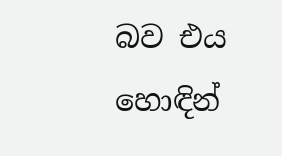බව එය හොඳින්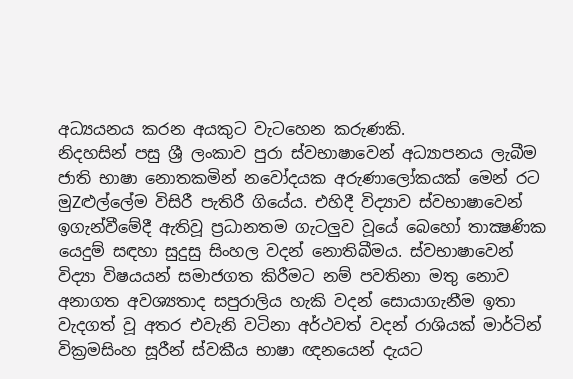අධ්‍යයනය කරන අයකුට වැටහෙන කරුණකි.
නිදහසින් පසු ශ්‍රී ලංකාව පුරා ස්‌වභාෂාවෙන් අධ්‍යාපනය ලැබීම ජාති භාෂා නොතකමින් නවෝදයක අරුණාලෝකයක්‌ මෙන් රට මුZළුල්ලේම විසිරී පැතිරී ගියේය. එහිදී විද්‍යාව ස්‌වභාෂාවෙන් ඉගැන්වීමේදී ඇතිවූ ප්‍රධානතම ගැටලුව වූයේ බෙහෝ තාක්‍ෂණික යෙදුම් සඳහා සුදුසු සිංහල වදන් නොතිබීමය. ස්‌වභාෂාවෙන් විද්‍යා විෂයයන් සමාජගත කිරීමට නම් පවතිනා මතු නොව අනාගත අවශ්‍යතාද සපුරාලිය හැකි වදන් සොයාගැනීම ඉතා වැදගත් වූ අතර එවැනි වටිනා අර්ථවත් වදන් රාශියක්‌ මාර්ටින් වික්‍රමසිංහ සූරීන් ස්‌වකීය භාෂා ඥනයෙන් දැයට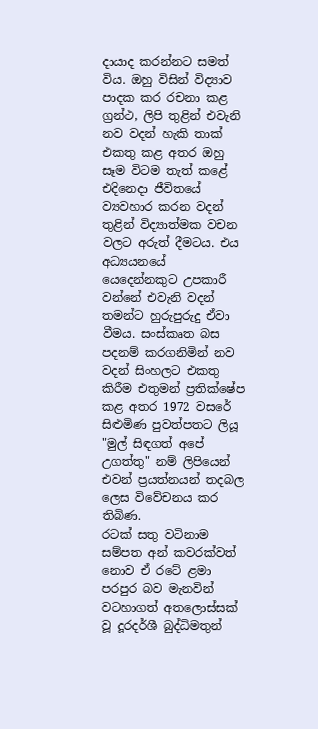දායාද කරන්නට සමත් විය. ඔහු විසින් විද්‍යාව පාදක කර රචනා කළ ග්‍රන්ථ, ලිපි තුළින් එවැනි නව වදන් හැකි තාක්‌ එකතු කළ අතර ඔහු සෑම විටම තැත් කළේ එදිනෙදා ජීවිතයේ ව්‍යවහාර කරන වදන් තුළින් විද්‍යාත්මක වචන වලට අරුත් දීමටය. එය අධ්‍යයනයේ යෙදෙන්නකුට උපකාරී වන්නේ එවැනි වදන් තමන්ට හුරුපුරුදු ඒවා වීමය. සංස්‌කෘත බස පදනම් කරගනිමින් නව වදන් සිංහලට එකතු කිරීම එතුමන් ප්‍රතික්‌ෂේප කළ අතර 1972 වසරේ සිළුමිණ පුවත්පතට ලියූ "මුල් සිඳගත් අපේ උගත්තු" නම් ලිපියෙන් එවන් ප්‍රයත්නයන් තදබල ලෙස විවේචනය කර තිබිණ.
රටක්‌ සතු වටිනාම සම්පත අන් කවරක්‌වත් නොව ඒ රටේ ළමා පරපුර බව මැනවින් වටහාගත් අතලොස්‌සක්‌ වූ දූරදර්ශී බුද්ධිමතුන්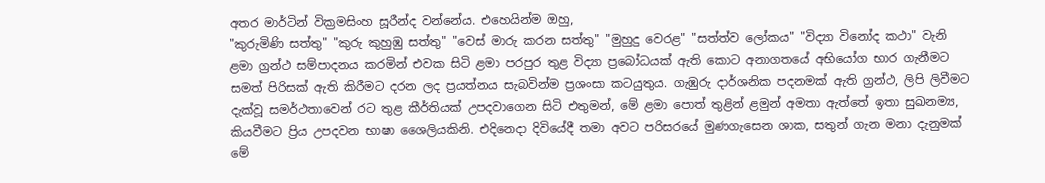අතර මාර්ටින් වික්‍රමසිංහ සූරීන්ද වන්නේය. එහෙයින්ම ඔහු,
"කුරුමිණි සත්තු" "කුරු කුහුඹු සත්තු" "වෙස්‌ මාරු කරන සත්තු" "මුහුදු වෙරළ" "සත්ත්ව ලෝකය" "විද්‍යා විනෝද කථා" වැනි ළමා ග්‍රන්ථ සම්පාදනය කරමින් එවක සිටි ළමා පරපුර තුළ විද්‍යා ප්‍රබෝධයක්‌ ඇති කොට අනාගතයේ අභියෝග භාර ගැනීමට සමත් පිරිසක්‌ ඇති කිරීමට දරන ලද ප්‍රයත්නය සැබවින්ම ප්‍රශංසා කටයුතුය. ගැඹුරු දාර්ශනික පදනමක්‌ ඇති ග්‍රන්ථ, ලිපි ලිවීමට දැක්‌වූ සමර්ථතාවෙන් රට තුළ කීර්තියක්‌ උපදවාගෙන සිටි එතුමන්, මේ ළමා පොත් තුළින් ළමුන් අමතා ඇත්තේ ඉතා සුඛනම්‍ය, කියවීමට ප්‍රිය උපදවන භාෂා ශෛලියකිනි. එදිනෙදා දිවියේදී තමා අවට පරිසරයේ මුණගැසෙන ශාක, සතුන් ගැන මනා දැනුමක්‌ මේ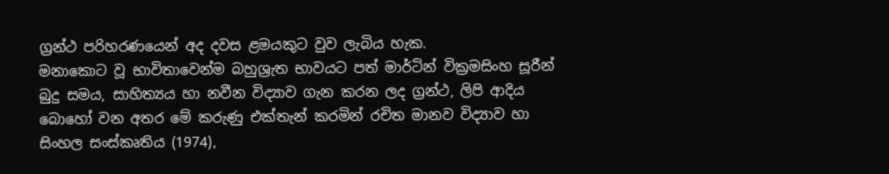ග්‍රන්ථ පරිහරණයෙන් අද දවස ළමයකුට වුව ලැබිය හැක.
මනාකොට වූ භාවිතාවෙන්ම බහුශ්‍රැත භාවයට පත් මාර්ටින් වික්‍රමසිංහ සූරීන් බුදු සමය, සාහිත්‍යය හා නවීන විද්‍යාව ගැන කරන ලද ග්‍රන්ථ, ලිපි ආදිය බොහෝ වන අතර මේ කරුණු එක්‌තැන් කරමින් රචිත මානව විද්‍යාව හා සිංහල සංස්‌කෘතිය (1974),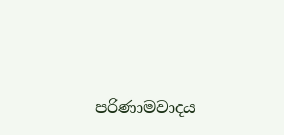පරිණාමවාදය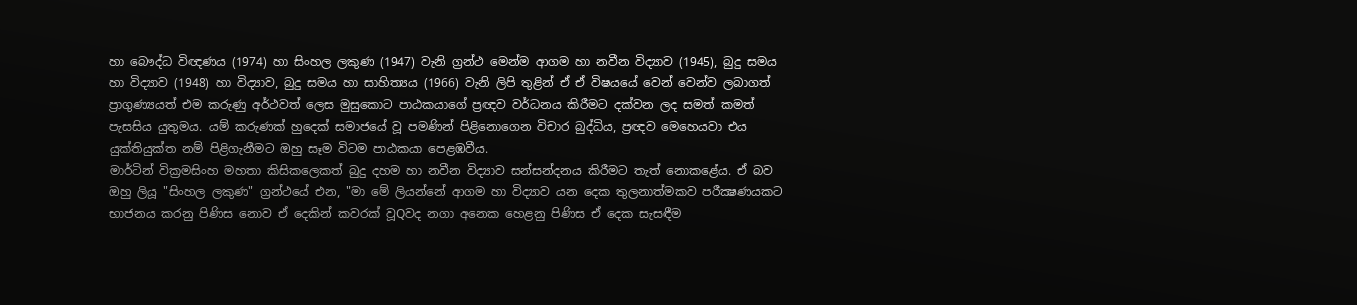හා බෞද්ධ විඥණය (1974) හා සිංහල ලකුණ (1947) වැනි ග්‍රන්ථ මෙන්ම ආගම හා නවීන විද්‍යාව (1945), බුදු සමය හා විද්‍යාව (1948) හා විද්‍යාව, බුදු සමය හා සාහිත්‍යය (1966) වැනි ලිපි තුළින් ඒ ඒ විෂයයේ වෙන් වෙන්ව ලබාගත් ප්‍රාගුණ්‍යයත් එම කරුණු අර්ථවත් ලෙස මුසුකොට පාඨකයාගේ ප්‍රඥව වර්ධනය කිරීමට දක්‌වන ලද සමත් කමත් පැසසිය යුතුමය. යම් කරුණක්‌ හුදෙක්‌ සමාජයේ වූ පමණින් පිළිනොගෙන විචාර බුද්ධිය, ප්‍රඥව මෙහෙයවා එය යුක්‌තියුක්‌ත නම් පිළිගැනීමට ඔහු සෑම විටම පාඨකයා පෙළඹවීය.
මාර්ටින් වික්‍රමසිංහ මහතා කිසිකලෙකත් බුදු දහම හා නවීන විද්‍යාව සන්සන්දනය කිරීමට තැත් නොකළේය. ඒ බව ඔහු ලියූ "සිංහල ලකුණ" ග්‍රන්ථයේ එන, "මා මේ ලියන්නේ ආගම හා විද්‍යාව යන දෙක තුලනාත්මකව පරීක්‍ෂණයකට භාජනය කරනු පිණිස නොව ඒ දෙකින් කවරක්‌ වූQවද නගා අනෙක හෙළනු පිණිස ඒ දෙක සැසඳීම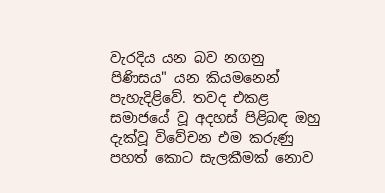වැරදිය යන බව නගනු පිණිසය" යන කියමනෙන් පැහැදිළිවේ. තවද එකළ සමාජයේ වූ අදහස්‌ පිළිබඳ ඔහු දැක්‌වූ විවේචන එම කරුණු පහත් කොට සැලකීමක්‌ නොව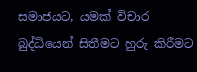සමාජයට, යමක්‌ විචාර බුද්ධියෙන් සිතීමට හුරු කිරීමට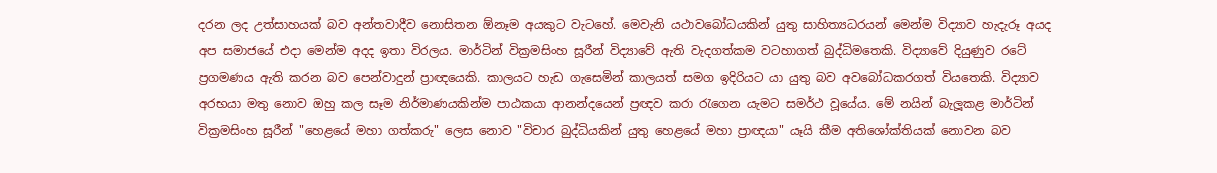දරන ලද උත්සාහයක්‌ බව අන්තවාදීව නොසිතන ඕනෑම අයකුට වැටහේ. මෙවැනි යථාවබෝධයකින් යුතු සාහිත්‍යධරයන් මෙන්ම විද්‍යාව හැදැරූ අයද අප සමාජයේ එදා මෙන්ම අදද ඉතා විරලය. මාර්ටින් වික්‍රමසිංහ සූරීන් විද්‍යාවේ ඇති වැදගත්කම වටහාගත් බුද්ධිමතෙකි. විද්‍යාවේ දියුණුව රටේ ප්‍රගමණය ඇති කරන බව පෙන්වාදුන් ප්‍රාඥයෙකි. කාලයට හැඩ ගැසෙමින් කාලයත් සමග ඉදිරියට යා යුතු බව අවබෝධකරගත් වියතෙකි. විද්‍යාව අරභයා මතු නොව ඔහු කල සෑම නිර්මාණයකින්ම පාඨකයා ආනන්දයෙන් ප්‍රඥව කරා රැගෙන යැමට සමර්ථ වූයේය. මේ නයින් බැලූකළ මාර්ටින් වික්‍රමසිංහ සූරීන් "හෙළයේ මහා ගත්කරු" ලෙස නොව "විචාර බුද්ධියකින් යුතු හෙළයේ මහා ප්‍රාඥයා" යෑයි කීම අතිශෝක්‌තියක්‌ නොවන බව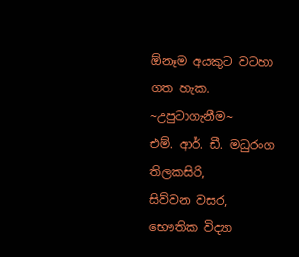ඕනෑම අයකුට වටහා ගත හැක.
~උපුටාගැනීම~
එම්. ආර්. ඩී. මධුරංග තිලකසිරි,
සිව්වන වසර, භෞතික විද්‍යා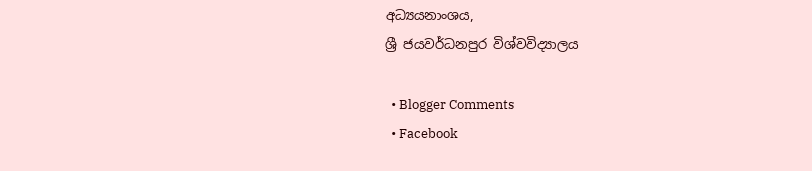අධ්‍යයනාංශය,
ශ්‍රී ජයවර්ධනපුර විශ්වවිද්‍යාලය

  • Blogger Comments
  • Facebook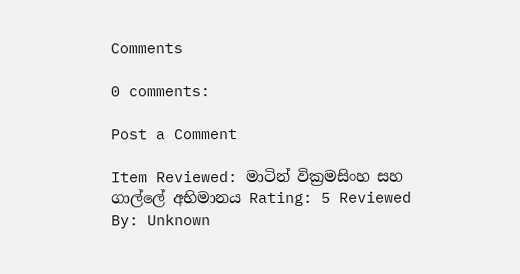Comments

0 comments:

Post a Comment

Item Reviewed: මාටින් වික්‍රමසිංහ සහ ගාල්ලේ අභිමානය Rating: 5 Reviewed By: Unknown